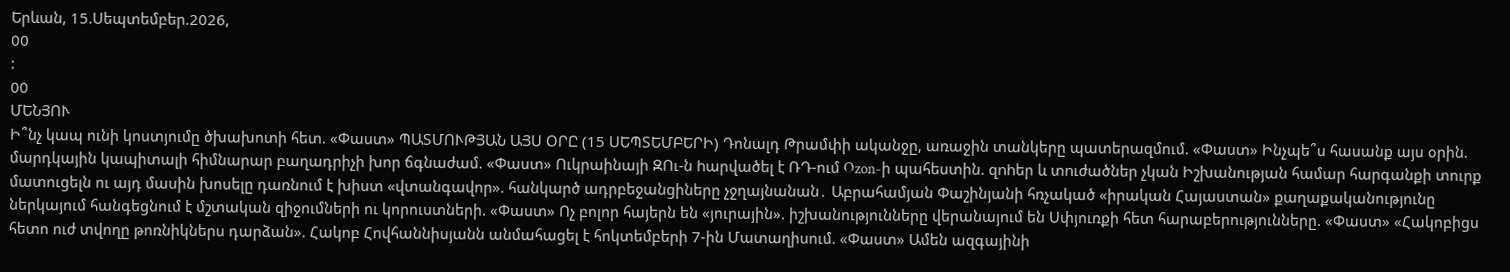Երևան, 15.Սեպտեմբեր.2026,
00
:
00
ՄԵՆՅՈՒ
Ի՞նչ կապ ունի կոստյումը ծխախոտի հետ. «Փաստ» ՊԱՏՄՈՒԹՅԱՆ ԱՅՍ ՕՐԸ (15 ՍԵՊՏԵՄԲԵՐԻ) Դոնալդ Թրամփի ականջը, առաջին տանկերը պատերազմում. «Փաստ» Ինչպե՞ս հասանք այս օրին. մարդկային կապիտալի հիմնարար բաղադրիչի խոր ճգնաժամ. «Փաստ» Ուկրաինայի ԶՈւ-ն hարվածել է ՌԴ-ում Ozon-ի պահեստին. զnhեր և տnւժածներ չկան Իշխանության համար հարգանքի տուրք մատուցելն ու այդ մասին խոսելը դառնում է խիստ «վտանգավոր». հանկարծ ադրբեջանցիները չջղայնանան․ Աբրահամյան Փաշինյանի հռչակած «իրական Հայաստան» քաղաքականությունը ներկայում հանգեցնում է մշտական զիջումների ու կորուստների. «Փաստ» Ոչ բոլոր հայերն են «յուրային». իշխանությունները վերանայում են Սփյուռքի հետ հարաբերությունները. «Փաստ» «Հակոբիցս հետո ուժ տվողը թոռնիկներս դարձան». Հակոբ Հովհաննիսյանն անմահացել է հոկտեմբերի 7-ին Մատաղիսում. «Փաստ» Ամեն ազգայինի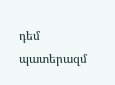դեմ պատերազմ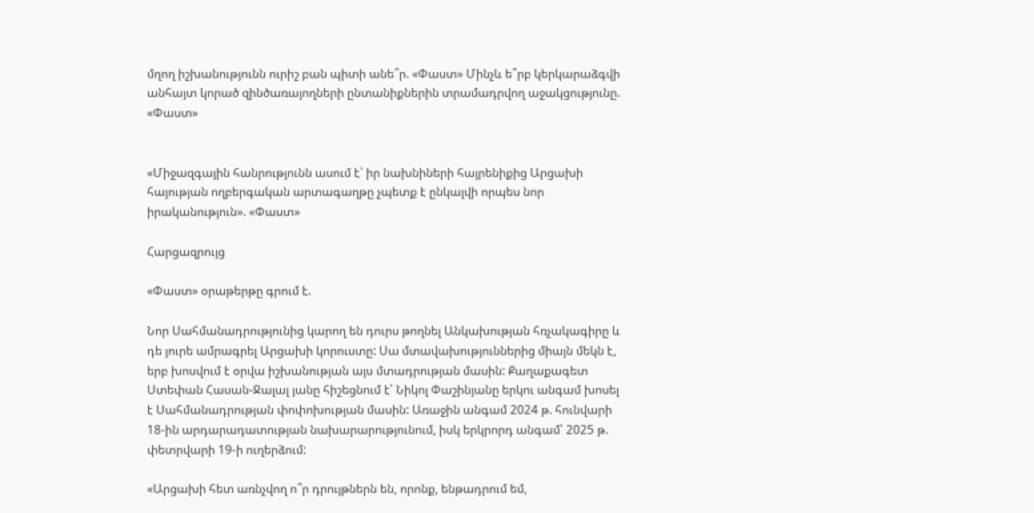մղող իշխանությունն ուրիշ բան պիտի անե՞ր. «Փաստ» Մինչև ե՞րբ կերկարաձգվի անհայտ կորած զինծառայողների ընտանիքներին տրամադրվող աջակցությունը. «Փաստ»


«Միջազգային հանրությունն ասում է՝ իր նախնիների հայրենիքից Արցախի հայության ողբերգական արտագաղթը չպետք է ընկալվի որպես նոր իրականություն». «Փաստ»

Հարցազրույց

«Փաստ» օրաթերթը գրում է.

Նոր Սահմանադրությունից կարող են դուրս թողնել Անկախության հռչակագիրը և դե յուրե ամրագրել Արցախի կորուստը: Սա մտավախություններից միայն մեկն է, երբ խոսվում է օրվա իշխանության այս մտադրության մասին: Քաղաքագետ Ստեփան Հասան-Ջալալ յանը հիշեցնում է՝ Նիկոլ Փաշինյանը երկու անգամ խոսել է Սահմանադրության փոփոխության մասին: Առաջին անգամ 2024 թ. հունվարի 18-ին արդարադատության նախարարությունում, իսկ երկրորդ անգամ՝ 2025 թ. փետրվարի 19-ի ուղերձում:

«Արցախի հետ առնչվող ո՞ր դրույթներն են, որոնք, ենթադրում եմ,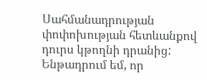Սահմանադրության փոփոխության հետևանքով դուրս կթողնի դրանից: Ենթադրում եմ, որ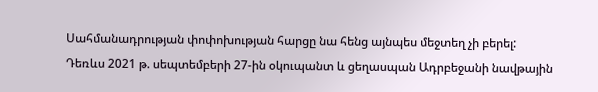Սահմանադրության փոփոխության հարցը նա հենց այնպես մեջտեղ չի բերել: Դեռևս 2021 թ. սեպտեմբերի 27-ին օկուպանտ և ցեղասպան Ադրբեջանի նավթային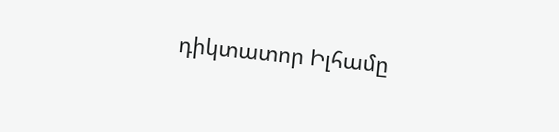դիկտատոր Իլհամը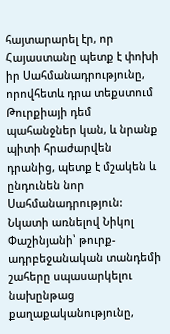հայտարարել էր, որ Հայաստանը պետք է փոխի իր Սահմանադրությունը, որովհետև դրա տեքստում Թուրքիայի դեմ պահանջներ կան, և նրանք պիտի հրաժարվեն դրանից, պետք է մշակեն և ընդունեն նոր Սահմանադրություն: Նկատի առնելով Նիկոլ Փաշինյանի՝ թուրք-ադրբեջանական տանդեմի շահերը սպասարկելու նախընթաց քաղաքականությունը,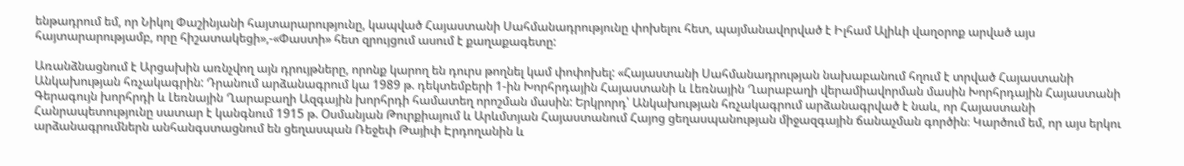ենթադրում եմ, որ Նիկոլ Փաշինյանի հայտարարությունը, կապված Հայաստանի Սահմանադրությունը փոխելու հետ, պայմանավորված է Իլհամ Ալիևի վաղօրոք արված այս հայտարարությամբ, որը հիշատակեցի»,-«Փաստի» հետ զրույցում ասում է քաղաքագետը:

Առանձնացնում է Արցախին առնչվող այն դրույթները, որոնք կարող են դուրս թողնել կամ փոփոխել: «Հայաստանի Սահմանադրության նախաբանում հղում է տրված Հայաստանի Անկախության հռչակագրին: Դրանում արձանագրում կա 1989 թ. դեկտեմբերի 1-ին Խորհրդային Հայաստանի և Լեռնային Ղարաբաղի վերամիավորման մասին Խորհրդային Հայաստանի Գերագույն խորհրդի և Լեռնային Ղարաբաղի Ազգային խորհրդի համատեղ որոշման մասին: Երկրորդ՝ Անկախության հռչակագրում արձանագրված է նաև, որ Հայաստանի Հանրապետությունը սատար է կանգնում 1915 թ. Օսմանյան Թուրքիայում և Արևմտյան Հայաստանում Հայոց ցեղասպանության միջազգային ճանաչման գործին։ Կարծում եմ, որ այս երկու արձանագրումներն անհանգստացնում են ցեղասպան Ռեջեփ Թայիփ Էրդողանին և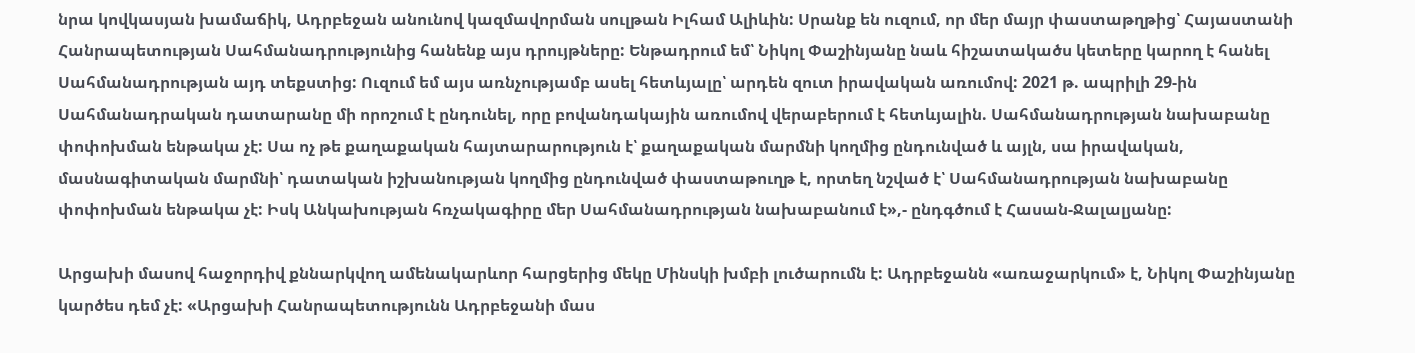նրա կովկասյան խամաճիկ, Ադրբեջան անունով կազմավորման սուլթան Իլհամ Ալիևին: Սրանք են ուզում, որ մեր մայր փաստաթղթից՝ Հայաստանի Հանրապետության Սահմանադրությունից հանենք այս դրույթները: Ենթադրում եմ՝ Նիկոլ Փաշինյանը նաև հիշատակածս կետերը կարող է հանել Սահմանադրության այդ տեքստից: Ուզում եմ այս առնչությամբ ասել հետևյալը՝ արդեն զուտ իրավական առումով: 2021 թ. ապրիլի 29-ին Սահմանադրական դատարանը մի որոշում է ընդունել, որը բովանդակային առումով վերաբերում է հետևյալին. Սահմանադրության նախաբանը փոփոխման ենթակա չէ: Սա ոչ թե քաղաքական հայտարարություն է՝ քաղաքական մարմնի կողմից ընդունված և այլն, սա իրավական, մասնագիտական մարմնի՝ դատական իշխանության կողմից ընդունված փաստաթուղթ է, որտեղ նշված է՝ Սահմանադրության նախաբանը փոփոխման ենթակա չէ: Իսկ Անկախության հռչակագիրը մեր Սահմանադրության նախաբանում է»,- ընդգծում է Հասան-Ջալալյանը:

Արցախի մասով հաջորդիվ քննարկվող ամենակարևոր հարցերից մեկը Մինսկի խմբի լուծարումն է: Ադրբեջանն «առաջարկում» է, Նիկոլ Փաշինյանը կարծես դեմ չէ: «Արցախի Հանրապետությունն Ադրբեջանի մաս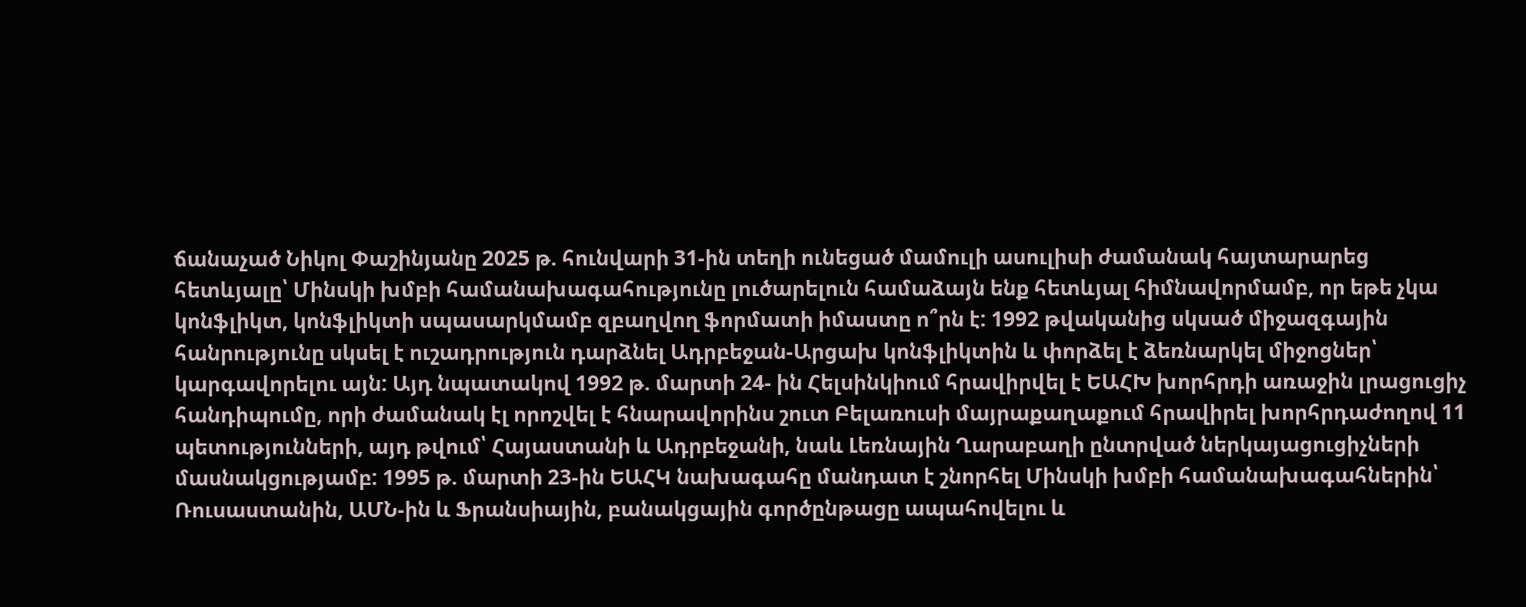ճանաչած Նիկոլ Փաշինյանը 2025 թ. հունվարի 31-ին տեղի ունեցած մամուլի ասուլիսի ժամանակ հայտարարեց հետևյալը՝ Մինսկի խմբի համանախագահությունը լուծարելուն համաձայն ենք հետևյալ հիմնավորմամբ, որ եթե չկա կոնֆլիկտ, կոնֆլիկտի սպասարկմամբ զբաղվող ֆորմատի իմաստը ո՞րն է: 1992 թվականից սկսած միջազգային հանրությունը սկսել է ուշադրություն դարձնել Ադրբեջան-Արցախ կոնֆլիկտին և փորձել է ձեռնարկել միջոցներ՝ կարգավորելու այն: Այդ նպատակով 1992 թ. մարտի 24- ին Հելսինկիում հրավիրվել է ԵԱՀԽ խորհրդի առաջին լրացուցիչ հանդիպումը, որի ժամանակ էլ որոշվել է հնարավորինս շուտ Բելառուսի մայրաքաղաքում հրավիրել խորհրդաժողով 11 պետությունների, այդ թվում՝ Հայաստանի և Ադրբեջանի, նաև Լեռնային Ղարաբաղի ընտրված ներկայացուցիչների մասնակցությամբ: 1995 թ. մարտի 23-ին ԵԱՀԿ նախագահը մանդատ է շնորհել Մինսկի խմբի համանախագահներին՝ Ռուսաստանին, ԱՄՆ-ին և Ֆրանսիային, բանակցային գործընթացը ապահովելու և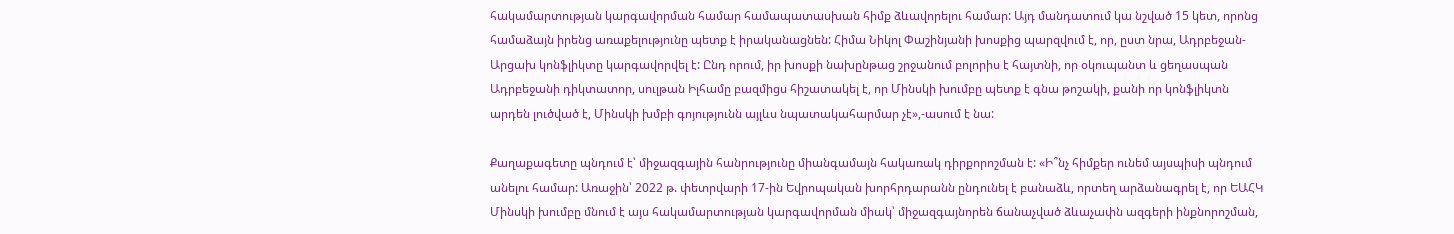հակամարտության կարգավորման համար համապատասխան հիմք ձևավորելու համար: Այդ մանդատում կա նշված 15 կետ, որոնց համաձայն իրենց առաքելությունը պետք է իրականացնեն: Հիմա Նիկոլ Փաշինյանի խոսքից պարզվում է, որ, ըստ նրա, Ադրբեջան-Արցախ կոնֆլիկտը կարգավորվել է: Ընդ որում, իր խոսքի նախընթաց շրջանում բոլորիս է հայտնի, որ օկուպանտ և ցեղասպան Ադրբեջանի դիկտատոր, սուլթան Իլհամը բազմիցս հիշատակել է, որ Մինսկի խումբը պետք է գնա թոշակի, քանի որ կոնֆլիկտն արդեն լուծված է, Մինսկի խմբի գոյությունն այլևս նպատակահարմար չէ»,-ասում է նա:

Քաղաքագետը պնդում է՝ միջազգային հանրությունը միանգամայն հակառակ դիրքորոշման է: «Ի՞նչ հիմքեր ունեմ այսպիսի պնդում անելու համար: Առաջին՝ 2022 թ. փետրվարի 17-ին Եվրոպական խորհրդարանն ընդունել է բանաձև, որտեղ արձանագրել է, որ ԵԱՀԿ Մինսկի խումբը մնում է այս հակամարտության կարգավորման միակ՝ միջազգայնորեն ճանաչված ձևաչափն ազգերի ինքնորոշման,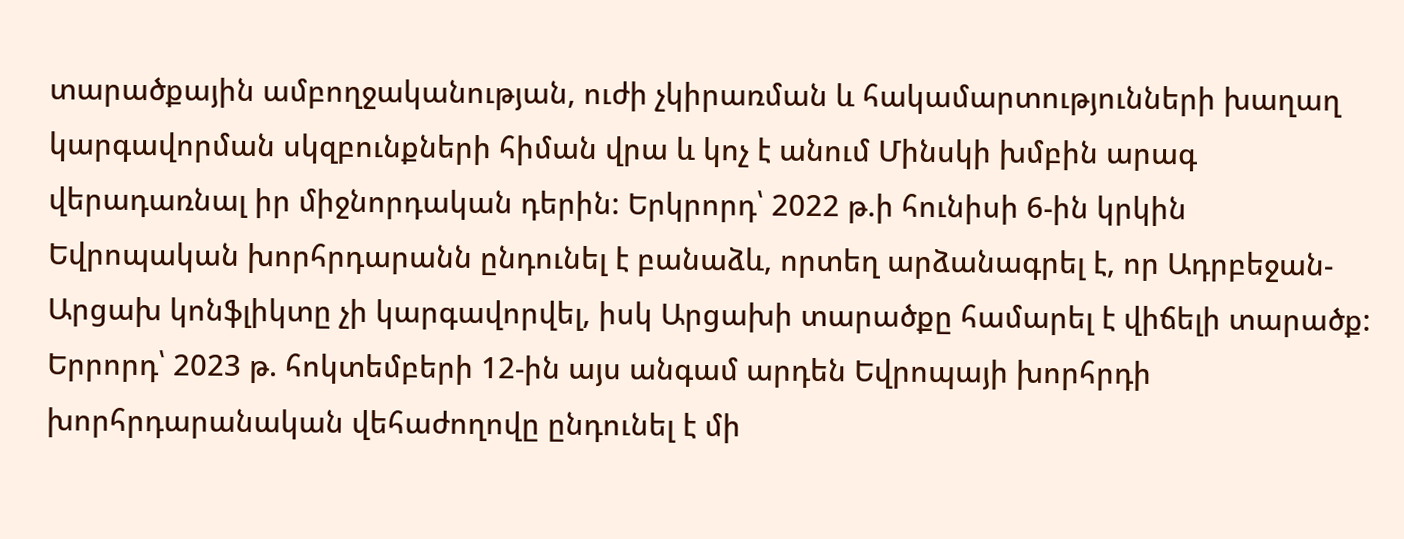տարածքային ամբողջականության, ուժի չկիրառման և հակամարտությունների խաղաղ կարգավորման սկզբունքների հիման վրա և կոչ է անում Մինսկի խմբին արագ վերադառնալ իր միջնորդական դերին: Երկրորդ՝ 2022 թ.ի հունիսի 6-ին կրկին Եվրոպական խորհրդարանն ընդունել է բանաձև, որտեղ արձանագրել է, որ Ադրբեջան-Արցախ կոնֆլիկտը չի կարգավորվել, իսկ Արցախի տարածքը համարել է վիճելի տարածք: Երրորդ՝ 2023 թ. հոկտեմբերի 12-ին այս անգամ արդեն Եվրոպայի խորհրդի խորհրդարանական վեհաժողովը ընդունել է մի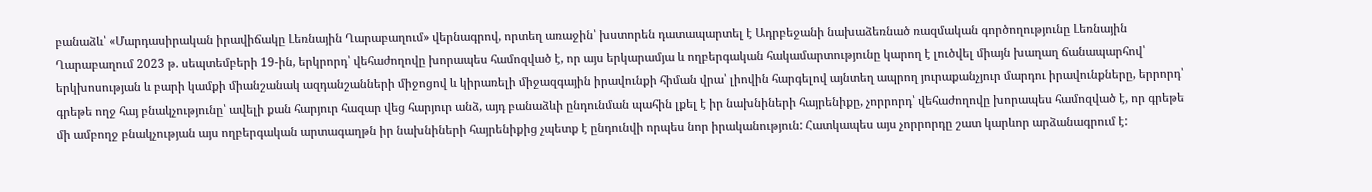բանաձև՝ «Մարդասիրական իրավիճակը Լեռնային Ղարաբաղում» վերնագրով, որտեղ առաջին՝ խստորեն դատապարտել է Ադրբեջանի նախաձեռնած ռազմական գործողությունը Լեռնային Ղարաբաղում 2023 թ. սեպտեմբերի 19-ին, երկրորդ՝ վեհաժողովը խորապես համոզված է, որ այս երկարամյա և ողբերգական հակամարտությունը կարող է լուծվել միայն խաղաղ ճանապարհով՝ երկխոսության և բարի կամքի միանշանակ ազդանշանների միջոցով և կիրառելի միջազգային իրավունքի հիման վրա՝ լիովին հարգելով այնտեղ ապրող յուրաքանչյուր մարդու իրավունքները, երրորդ՝ գրեթե ողջ հայ բնակչությունը՝ ավելի քան հարյուր հազար վեց հարյուր անձ, այդ բանաձևի ընդունման պահին լքել է իր նախնիների հայրենիքը, չորրորդ՝ վեհաժողովը խորապես համոզված է, որ գրեթե մի ամբողջ բնակչության այս ողբերգական արտագաղթն իր նախնիների հայրենիքից չպետք է ընդունվի որպես նոր իրականություն: Հատկապես այս չորրորդը շատ կարևոր արձանագրում է: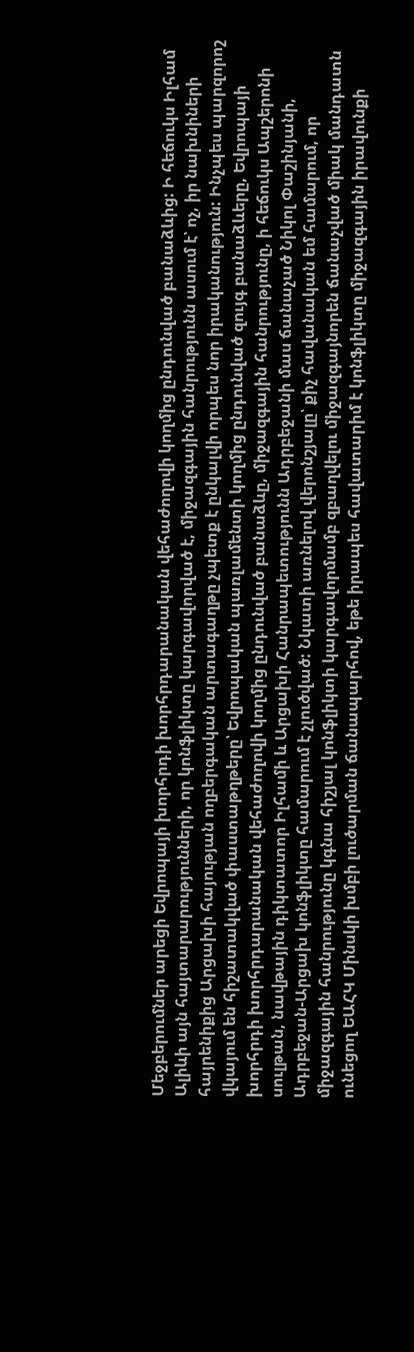Մեջբերումներ արեցի Եվրոպայի խորհրդի խորհրդարանական վեհաժողովի կողմից ընդունված բանաձևից: Ի հեճուկս Իլհամ Ալիևի այն հայտարարությունների, որ կոնֆլիկտը կարգավորված է, միջազգային հանրությունն ասում է՝ ոչ, իր նախնիների հայրենիքից Արցախի հայության ողբերգական արտագաղթը չպետք է ընկալվի որպես նոր իրականություն: Ինչպես պարզորոշ վկայում են հիշատակված փաստաթղթերը՝ Եվրոպական պառլամենտի կողմից ընդունված զույգ բանաձևերը, Եվրոպայի խորհրդի խորհրդարանական վեհաժողովի կողմից ընդունված բանաձևը, միջազգային հանրությունը, ի հեճուկս Ապշերոնի սուլթան, նավթային դիկտատոր Իլհամի և Արցախի Հանրապետությունն Ադրբեջանի մաս ճանաչած Նիկոլ Փաշինյանի, Ադրբեջան-Արցախ կոնֆլիկտը համարում է չլուծված: Նկատի առնելով վերոնշյալը՝ քիչ հավանական եմ համարում, որ միջազգային հանրությունը կգնա հիշյալ կոնֆլիկտի կարգավորմամբ զբաղվելու միջազգայնորեն ճանաչված միակ մանդատն ունեցող ԵԱՀԿ Մինսկի խմբի լուծարման ճանապարհով, եթե իրապես հավատարիմ է կոնֆլիկտը միջազգային իրավունքի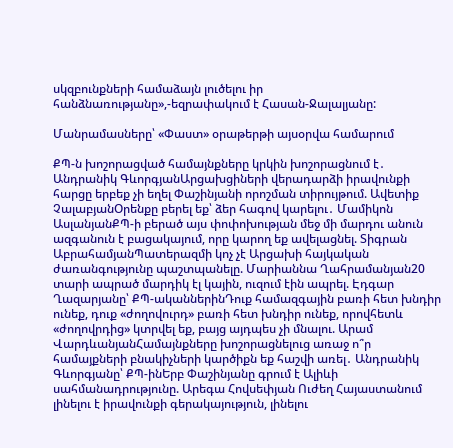սկզբունքների համաձայն լուծելու իր հանձնառությանը»,-եզրափակում է Հասան-Ջալալյանը:

Մանրամասները՝ «Փաստ» օրաթերթի այսօրվա համարում

ՔՊ-ն խոշորացված համայնքները կրկին խոշորացնում է․ Անդրանիկ ԳևորգյանԱրցախցիների վերադարձի իրավունքի հարցը երբեք չի եղել Փաշինյանի որոշման տիրույթում. Ավետիք ՉալաբյանՕրենքը բերել եք՝ ձեր հագով կարելու․ Մամիկոն ԱսլանյանՔՊ-ի բերած այս փոփոխության մեջ մի մարդու անուն ազգանուն է բացակայում, որը կարող եք ավելացնել. Տիգրան ԱբրահամյանՊատերազմի կոչ չէ Արցախի հայկական ժառանգությունը պաշտպանելը. Մարիաննա Ղահրամանյան20 տարի ապրած մարդիկ էլ կային, ուզում էին ապրել. Էդգար Ղազարյանը՝ ՔՊ-ականներինԴուք համազգային բառի հետ խնդիր ունեք, դուք «ժողովուրդ» բառի հետ խնդիր ունեք, որովհետև «ժողովրդից» կտրվել եք, բայց այդպես չի մնալու. Արամ ՎարդևանյանՀամայնքները խոշորացնելուց առաջ ո՞ր համայքների բնակիչների կարծիքն եք հաշվի առել․ Անդրանիկ Գևորգյանը՝ ՔՊ-ինԵրբ Փաշինյանը գրում է Ալիևի սահմանադրությունը. Արեգա Հովսեփյան Ուժեղ Հայաստանում լինելու է իրավունքի գերակայություն, լինելու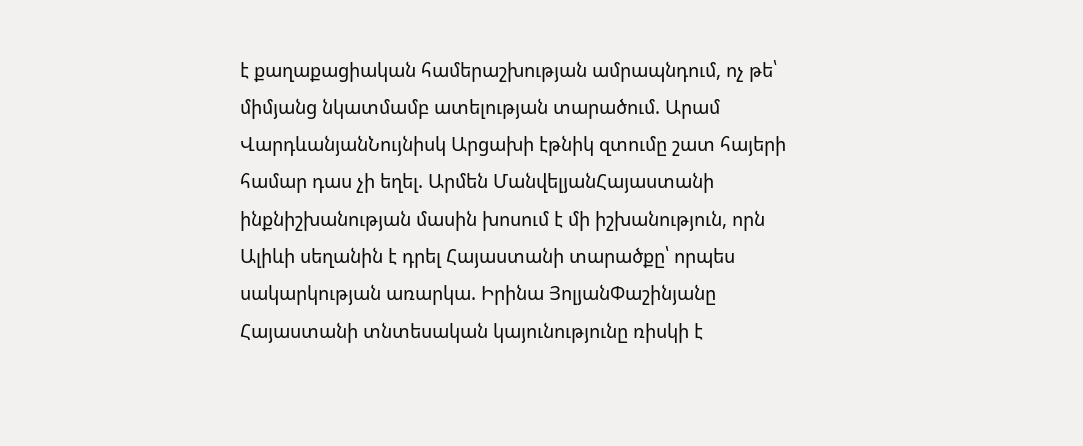է քաղաքացիական համերաշխության ամրապնդում, ոչ թե՝ միմյանց նկատմամբ ատելության տարածում. Արամ ՎարդևանյանՆույնիսկ Արցախի էթնիկ զտումը շատ հայերի համար դաս չի եղել. Արմեն ՄանվելյանՀայաստանի ինքնիշխանության մասին խոսում է մի իշխանություն, որն Ալիևի սեղանին է դրել Հայաստանի տարածքը՝ որպես սակարկության առարկա. Իրինա ՅոլյանՓաշինյանը Հայաստանի տնտեսական կայունությունը ռիսկի է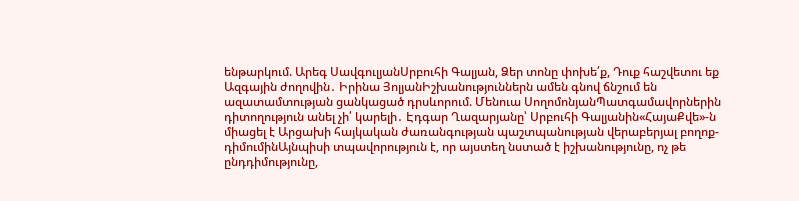ենթարկում. Արեգ ՍավգուլյանՍրբուհի Գալյան, Ձեր տոնը փոխե՛ք, Դուք հաշվետու եք Ազգային ժողովին․ Իրինա ՅոլյանԻշխանություններն ամեն գնով ճնշում են ազատամտության ցանկացած դրսևորում. Մենուա ՍողոմոնյանՊատգամավորներին դիտողություն անել չի՛ կարելի․ Էդգար Ղազարյանը՝ Սրբուհի Գալյանին«ՀայաՔվե»-ն միացել է Արցախի հայկական ժառանգության պաշտպանության վերաբերյալ բողոք-դիմումինԱյնպիսի տպավորություն է, որ այստեղ նստած է իշխանությունը, ոչ թե ընդդիմությունը,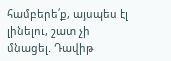համբերե՛ք, այսպես էլ լինելու, շատ չի մնացել. Դավիթ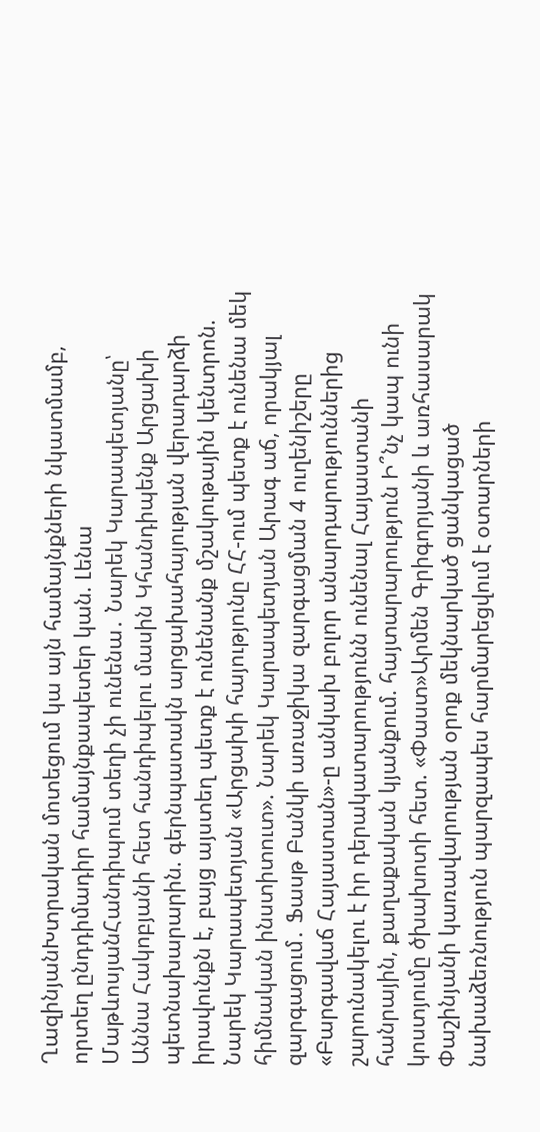ՂազինյանԽտրական մոտեցում կա այն համայնքների նկատմամբ, որտեղ ընդդիմադիր համայնքապետեր կան. Լենա ՄաթևոսյանՀանդիպում տեղի չի ունենա․ Նարեկ Կարապետյանը՝ Աննա Հակոբյանի հետ հանդիպելու մասին Կհանդիպենք Արցախի պետնախարարին. գերնպատակն արցախահայության վերադարձի իրավունքն է, բայց այստեղ պետք է ունենանք մշակութային կենտրոն. Նարեկ Կարապետյան «Արցախի հայությունը ՀՀ-ում պետք է ունենա մեկ հիմնական ինստիտուտ». Նարեկ Կարապետյան Արագ աճ, որակյալ զարգացում․ Ֆասթ Բանկի առաջիկա զարգացման 4 ուղենիշերը «Բարգավաճ Հայաստան»-ը անկախ բոլոր անարդարություններից շարունակելու է իր դերակատարությունն ունենալ Հայաստանի հանրային, քաղաքական կյանքում. հայտարարություն Ի՞նչ կապ ունի կոստյումը ծխախոտի հետ. «Փաստ»Արմեն Գրիգորյանի և առհասարակ Փաշինյանի կառավարության օրոք մեկնարկած ցանկացած նախաձեռնություն պարզապես հարմարեցվում է օտարների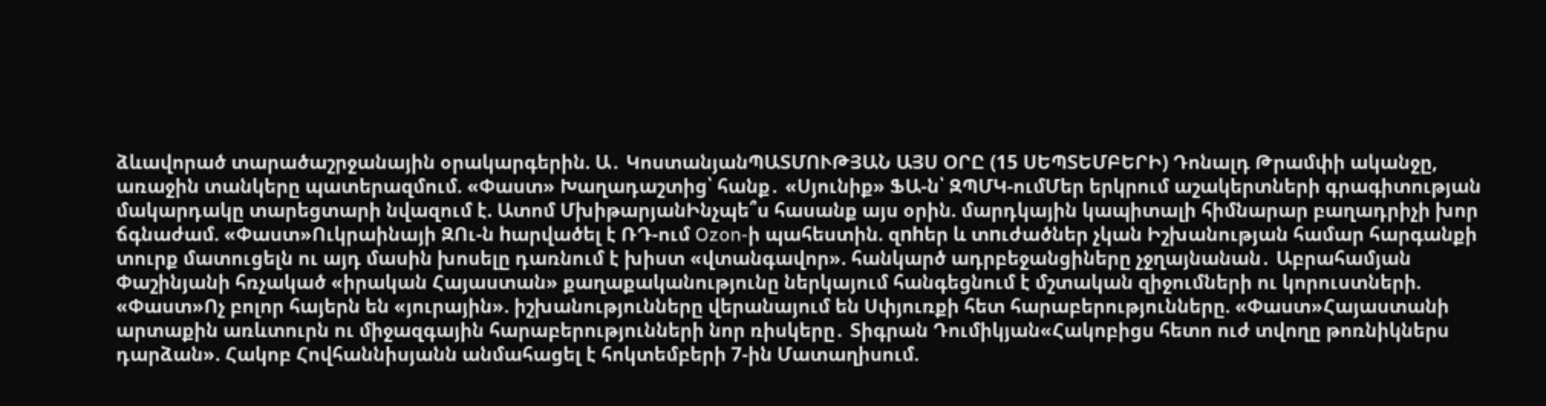ձևավորած տարածաշրջանային օրակարգերին. Ա․ ԿոստանյանՊԱՏՄՈՒԹՅԱՆ ԱՅՍ ՕՐԸ (15 ՍԵՊՏԵՄԲԵՐԻ) Դոնալդ Թրամփի ականջը, առաջին տանկերը պատերազմում. «Փաստ» Խաղադաշտից՝ հանք․ «Սյունիք» ՖԱ-ն՝ ԶՊՄԿ-ումՄեր երկրում աշակերտների գրագիտության մակարդակը տարեցտարի նվազում է. Ատոմ ՄխիթարյանԻնչպե՞ս հասանք այս օրին. մարդկային կապիտալի հիմնարար բաղադրիչի խոր ճգնաժամ. «Փաստ»Ուկրաինայի ԶՈւ-ն hարվածել է ՌԴ-ում Ozon-ի պահեստին. զnhեր և տnւժածներ չկան Իշխանության համար հարգանքի տուրք մատուցելն ու այդ մասին խոսելը դառնում է խիստ «վտանգավոր». հանկարծ ադրբեջանցիները չջղայնանան․ Աբրահամյան Փաշինյանի հռչակած «իրական Հայաստան» քաղաքականությունը ներկայում հանգեցնում է մշտական զիջումների ու կորուստների. «Փաստ»Ոչ բոլոր հայերն են «յուրային». իշխանությունները վերանայում են Սփյուռքի հետ հարաբերությունները. «Փաստ»Հայաստանի արտաքին առևտուրն ու միջազգային հարաբերությունների նոր ռիսկերը․ Տիգրան Դումիկյան«Հակոբիցս հետո ուժ տվողը թոռնիկներս դարձան». Հակոբ Հովհաննիսյանն անմահացել է հոկտեմբերի 7-ին Մատաղիսում.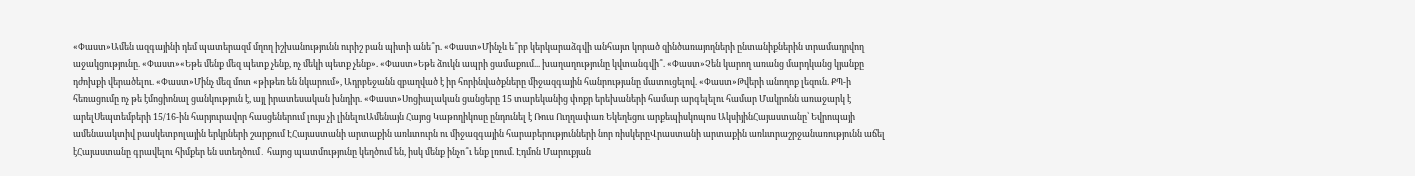«Փաստ»Ամեն ազգայինի դեմ պատերազմ մղող իշխանությունն ուրիշ բան պիտի անե՞ր. «Փաստ»Մինչև ե՞րբ կերկարաձգվի անհայտ կորած զինծառայողների ընտանիքներին տրամադրվող աջակցությունը. «Փաստ»«Եթե մենք մեզ պետք չենք, ոչ մեկի պետք չենք». «Փաստ»Եթե ձուկն ապրի ցամաքում... խաղաղությունը կվտանգվի՞. «Փաստ»Չեն կարող առանց մարդկանց կյանքը դժոխքի վերածելու. «Փաստ»Մինչ մեզ մոտ «թիթեռ են նկարում», Ադրբեջանն զբաղված է իր հորինվածքները միջազգային հանրությանը մատուցելով. «Փաստ»Թվերի անողոք լեզուն. ՔՊ-ի հեռացումը ոչ թե էմոցիոնալ ցանկություն է, այլ իրատեսական խնդիր. «Փաստ»Սոցիալական ցանցերը 15 տարեկանից փոքր երեխաների համար արգելելու համար Մակրոնն առաջարկ է արելՍեպտեմբերի 15/16-ին հարյուրավոր հասցեներում լույս չի լինելուԱմենայն Հայոց Կաթողիկոսը ընդունել է Ռուս Ուղղափառ Եկեղեցու արքեպիսկոպոս ԱկսիյինՀայաստանը՝ Եվրոպայի ամենաակտիվ բասկետբոլային երկրների շարքում ԷՀայաստանի արտաքին առևտուրն ու միջազգային հարաբերությունների նոր ռիսկերըՎրաստանի արտաքին առևտրաշրջանառությունն աճել էՀայաստանը գրավելու հիմքեր են ստեղծում․ հայոց պատմությունը կեղծում են, իսկ մենք ինչո՞ւ ենք լռում. Էդմոն Մարուքյան